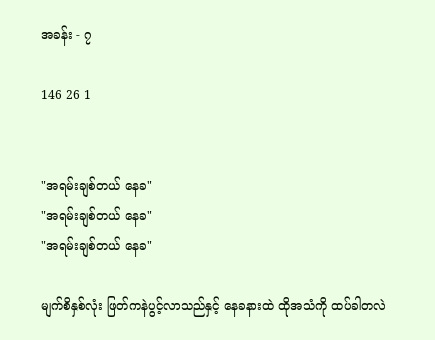အခန်း - ၇

146 26 1


"အရမ်းချစ်တယ် နေခ"
"အရမ်းချစ်တယ် နေခ"
"အရမ်းချစ်တယ် နေခ"

မျက်စိနှစ်လုံး ဖြတ်ကနဲပွင့်လာသည်နှင့် နေခနားထဲ ထိုအသံကို ထပ်ခါတလဲ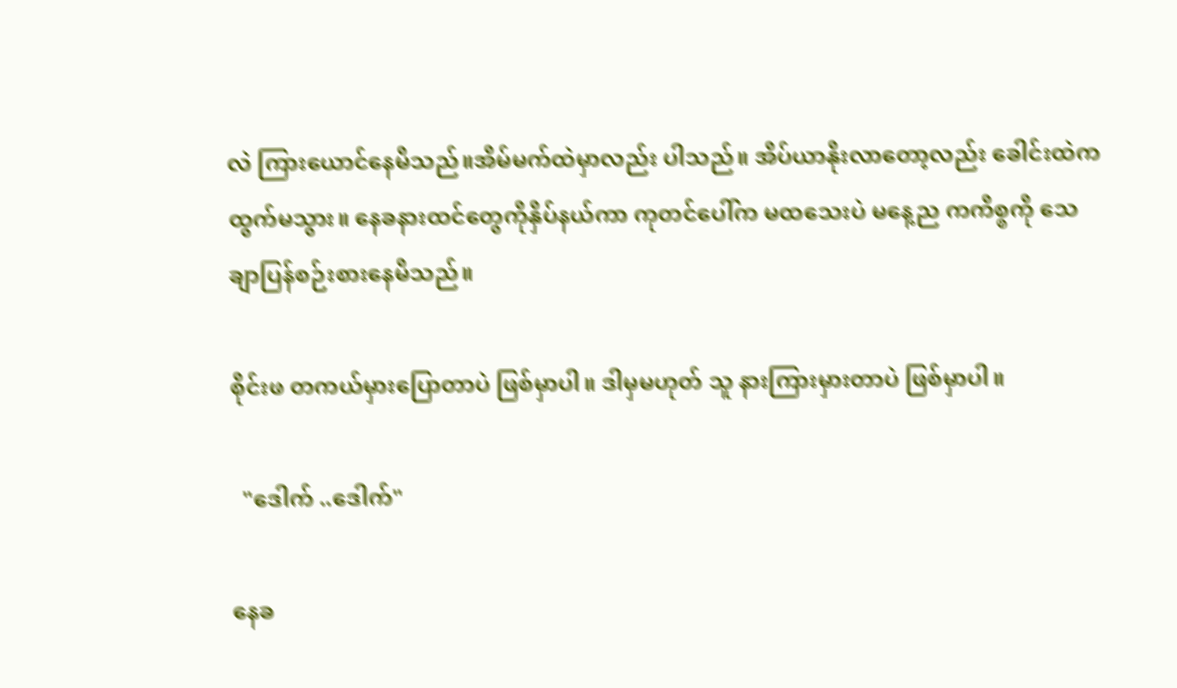လဲ ကြားယောင်နေမိသည်။အိမ်မက်ထဲမှာလည်း ပါသည်။ အိပ်ယာနိုးလာတော့လည်း ခေါင်းထဲက ထွက်မသွား။ နေခနားထင်တွေကိုနှိပ်နယ်ကာ ကုတင်ပေါ်က မထသေးပဲ မနေ့ည ကကိစ္စကို သေချာပြန်စဉ်းစားနေမိသည်။

စိုင်းဖ တကယ်မှားပြောတာပဲ ဖြစ်မှာပါ။ ဒါမှမဟုတ် သူ နားကြားမှားတာပဲ ဖြစ်မှာပါ။

  "ဒေါက် ..ဒေါက်"

နေခ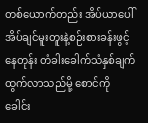တစ်ယောက်တည်း အိပ်ယာပေါ်အိပ်ချင်မူးတူးနဲ့စဉ်းစားခန်းဖွင့်နေတုန်း တံခါးခေါက်သံနှစ်ချက်ထွက်လာသည်မို့ စောင်ကို ခေါင်း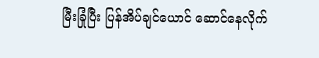မြီးခြုံပြီး ပြန်အိပ်ချင်ယောင် ဆောင်နေလိုက်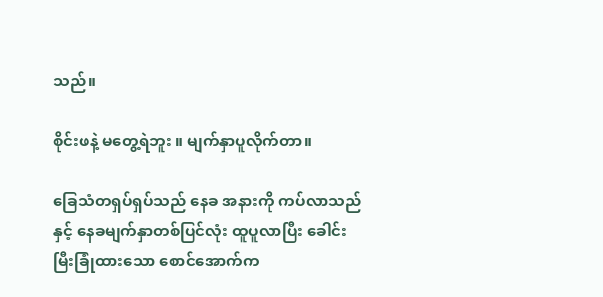သည်။

စိုင်းဖနဲ့ မတွေ့ရဲဘူး ။ မျက်နှာပူလိုက်တာ။

ခြေသံတရှပ်ရှပ်သည် နေခ အနားကို ကပ်လာသည်နှင့် နေခမျက်နှာတစ်ပြင်လုံး ထူပူလာပြီး ခေါင်းမြီးခြုံထားသော စောင်အောက်က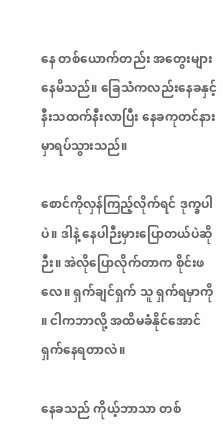နေ တစ်ယောက်တည်း အတွေးများနေမိသည်။ ခြေသံကလည်းနေခနှင့်နီးသထက်နီးလာပြီး နေခကုတင်နားမှာရပ်သွားသည်။

စောင်ကိုလှန်ကြည့်လိုက်ရင် ဒုက္ခပါပဲ။ ဒါနဲ့ နေပါဉီးမှားပြောတယ်ပဲဆိုဉီး။ အဲလိုပြောလိုက်တာက စိုင်းဖလေ။ ရှက်ချင်ရှက် သူ ရှက်ရမှာကို ။ ငါကဘာလို့ အထိမခံနိုင်အောင် ရှက်နေရတာလဲ။

နေခသည် ကိုယ့်ဘာသာ တစ်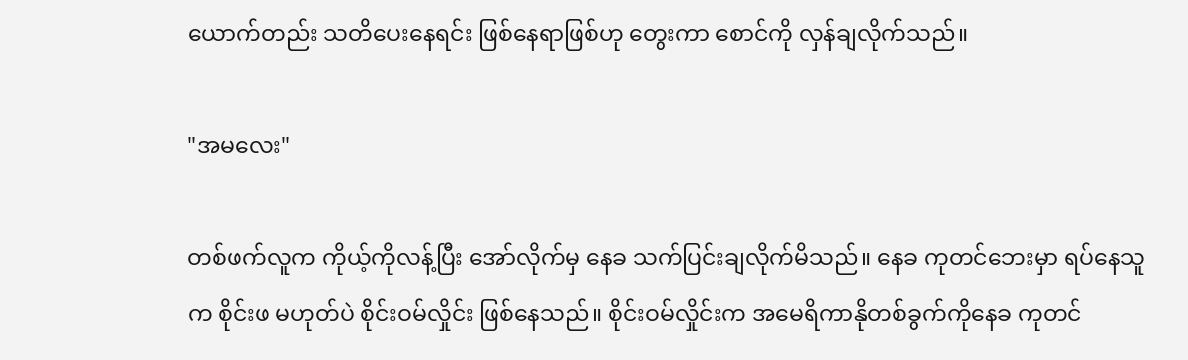ယောက်တည်း သတိပေးနေရင်း ဖြစ်နေရာဖြစ်ဟု တွေးကာ စောင်ကို လှန်ချလိုက်သည်။

"အမလေး"

တစ်ဖက်လူက ကိုယ့်ကိုလန့်ပြီး အော်လိုက်မှ နေခ သက်ပြင်းချလိုက်မိသည်။ နေခ ကုတင်ဘေးမှာ ရပ်နေသူက စိုင်းဖ မဟုတ်ပဲ စိုင်းဝမ်လှိုင်း ဖြစ်နေသည်။ စိုင်းဝမ်လှိုင်းက အမေရိကာနိုတစ်ခွက်ကိုနေခ ကုတင်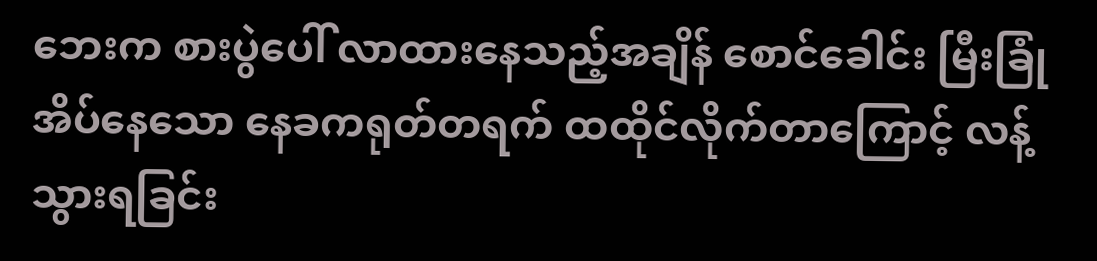ဘေးက စားပွဲပေါ် လာထားနေသည့်အချိန် စောင်ခေါင်း မြီးခြုံအိပ်နေသော နေခကရုတ်တရက် ထထိုင်လိုက်တာကြောင့် လန့်သွားရခြင်း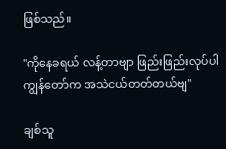ဖြစ်သည်။

"ကိုနေခရယ် လန့်တာဗျာ ဖြည်းဖြည်းလုပ်ပါ ကျွန်တော်က အသဲငယ်တတ်တယ်ဗျ"

ချစ်သူ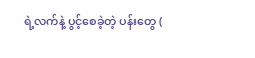ရဲ့လက်နဲ့ ပွင့်စေခဲ့တဲ့ ပန်းတွေ (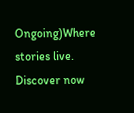Ongoing)Where stories live. Discover now